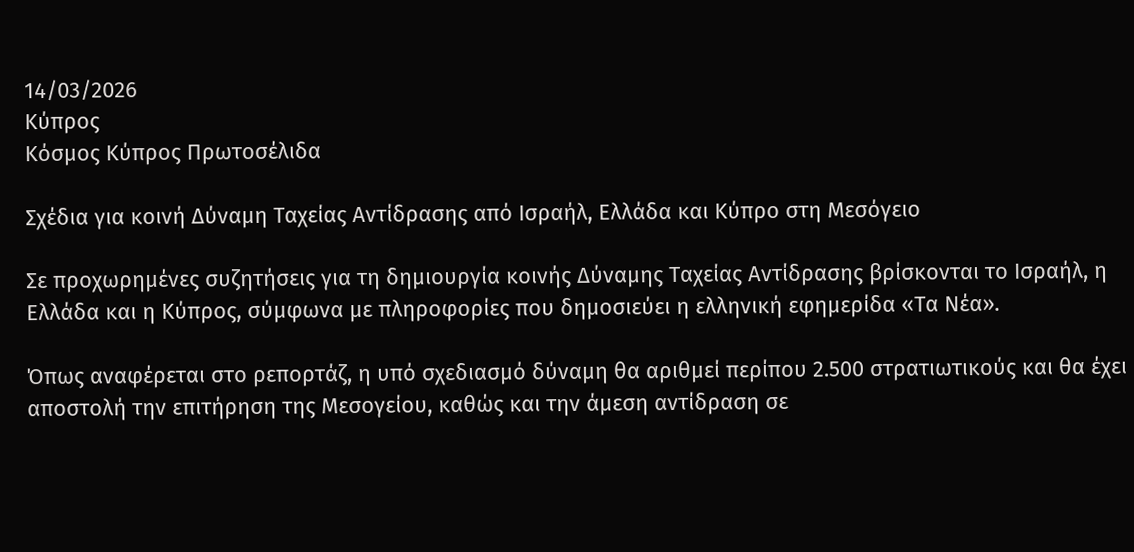14/03/2026
Κύπρος
Κόσμος Κύπρος Πρωτοσέλιδα

Σχέδια για κοινή Δύναμη Ταχείας Αντίδρασης από Ισραήλ, Ελλάδα και Κύπρο στη Μεσόγειο

Σε προχωρημένες συζητήσεις για τη δημιουργία κοινής Δύναμης Ταχείας Αντίδρασης βρίσκονται το Ισραήλ, η Ελλάδα και η Κύπρος, σύμφωνα με πληροφορίες που δημοσιεύει η ελληνική εφημερίδα «Τα Νέα».

Όπως αναφέρεται στο ρεπορτάζ, η υπό σχεδιασμό δύναμη θα αριθμεί περίπου 2.500 στρατιωτικούς και θα έχει αποστολή την επιτήρηση της Μεσογείου, καθώς και την άμεση αντίδραση σε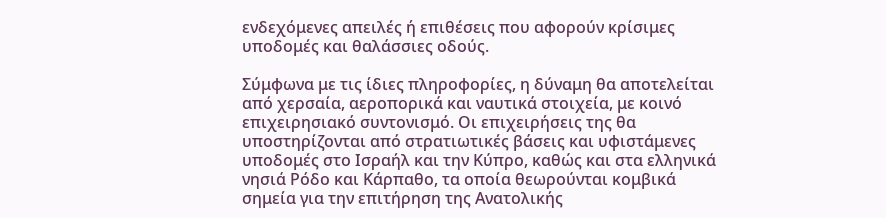ενδεχόμενες απειλές ή επιθέσεις που αφορούν κρίσιμες υποδομές και θαλάσσιες οδούς.

Σύμφωνα με τις ίδιες πληροφορίες, η δύναμη θα αποτελείται από χερσαία, αεροπορικά και ναυτικά στοιχεία, με κοινό επιχειρησιακό συντονισμό. Οι επιχειρήσεις της θα υποστηρίζονται από στρατιωτικές βάσεις και υφιστάμενες υποδομές στο Ισραήλ και την Κύπρο, καθώς και στα ελληνικά νησιά Ρόδο και Κάρπαθο, τα οποία θεωρούνται κομβικά σημεία για την επιτήρηση της Ανατολικής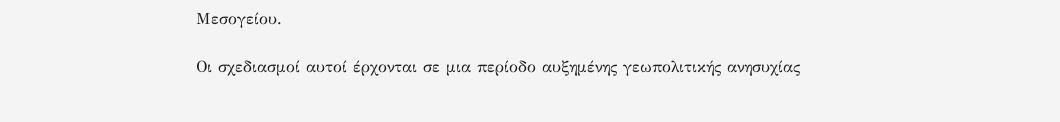Μεσογείου.

Οι σχεδιασμοί αυτοί έρχονται σε μια περίοδο αυξημένης γεωπολιτικής ανησυχίας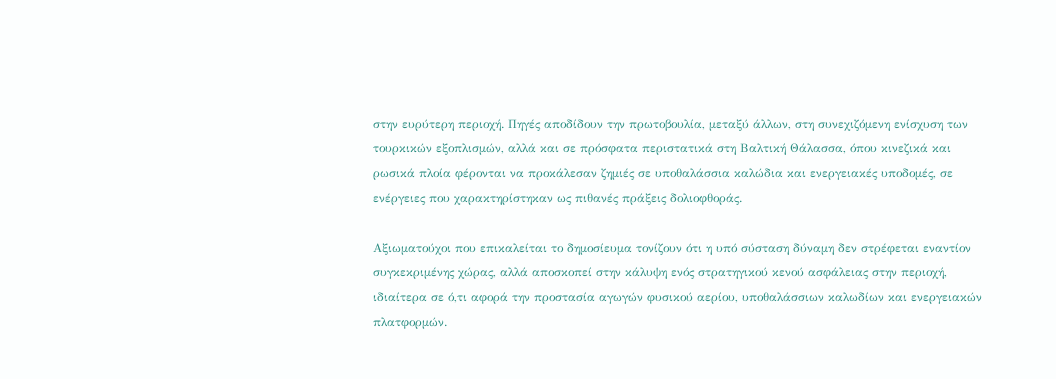στην ευρύτερη περιοχή. Πηγές αποδίδουν την πρωτοβουλία, μεταξύ άλλων, στη συνεχιζόμενη ενίσχυση των τουρκικών εξοπλισμών, αλλά και σε πρόσφατα περιστατικά στη Βαλτική Θάλασσα, όπου κινεζικά και ρωσικά πλοία φέρονται να προκάλεσαν ζημιές σε υποθαλάσσια καλώδια και ενεργειακές υποδομές, σε ενέργειες που χαρακτηρίστηκαν ως πιθανές πράξεις δολιοφθοράς.

Αξιωματούχοι που επικαλείται το δημοσίευμα τονίζουν ότι η υπό σύσταση δύναμη δεν στρέφεται εναντίον συγκεκριμένης χώρας, αλλά αποσκοπεί στην κάλυψη ενός στρατηγικού κενού ασφάλειας στην περιοχή, ιδιαίτερα σε ό,τι αφορά την προστασία αγωγών φυσικού αερίου, υποθαλάσσιων καλωδίων και ενεργειακών πλατφορμών.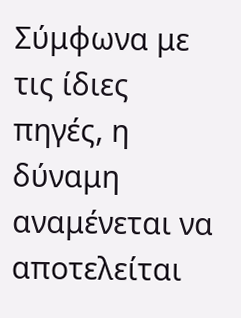Σύμφωνα με τις ίδιες πηγές, η δύναμη αναμένεται να αποτελείται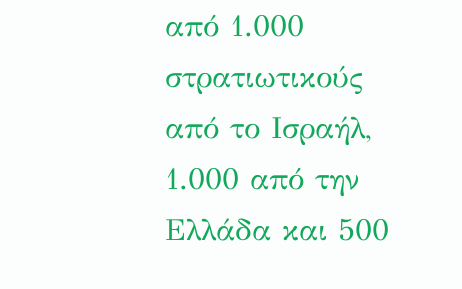από 1.000 στρατιωτικούς από το Ισραήλ, 1.000 από την Ελλάδα και 500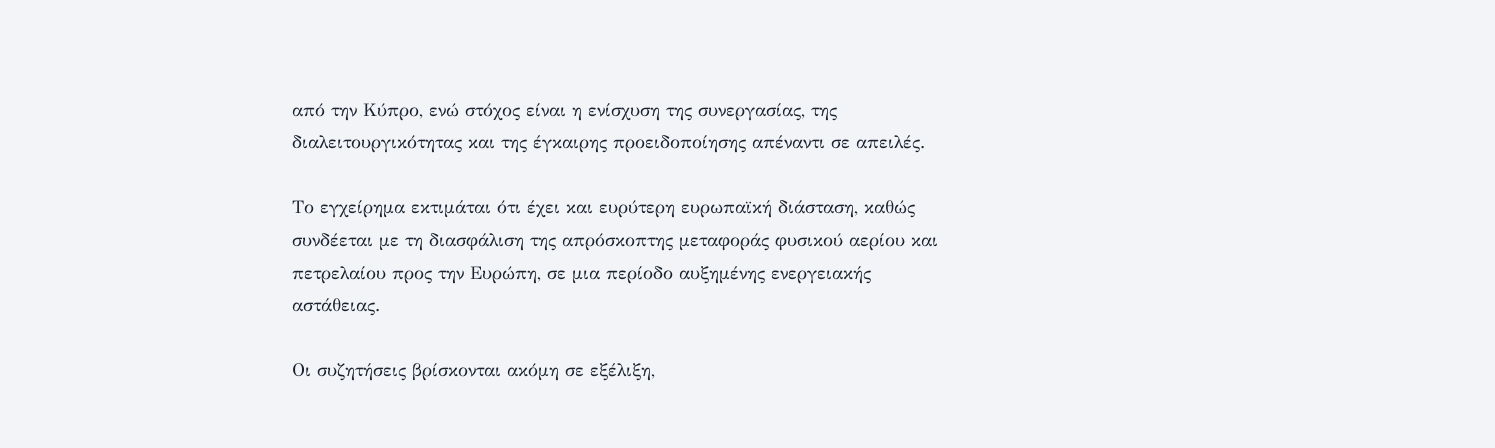από την Κύπρο, ενώ στόχος είναι η ενίσχυση της συνεργασίας, της διαλειτουργικότητας και της έγκαιρης προειδοποίησης απέναντι σε απειλές.

Το εγχείρημα εκτιμάται ότι έχει και ευρύτερη ευρωπαϊκή διάσταση, καθώς συνδέεται με τη διασφάλιση της απρόσκοπτης μεταφοράς φυσικού αερίου και πετρελαίου προς την Ευρώπη, σε μια περίοδο αυξημένης ενεργειακής αστάθειας.

Οι συζητήσεις βρίσκονται ακόμη σε εξέλιξη,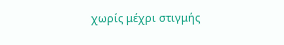χωρίς μέχρι στιγμής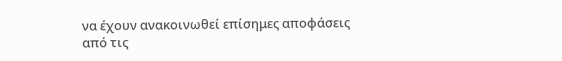να έχουν ανακοινωθεί επίσημες αποφάσεις από τις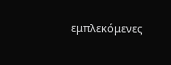εμπλεκόμενες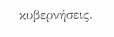κυβερνήσεις.